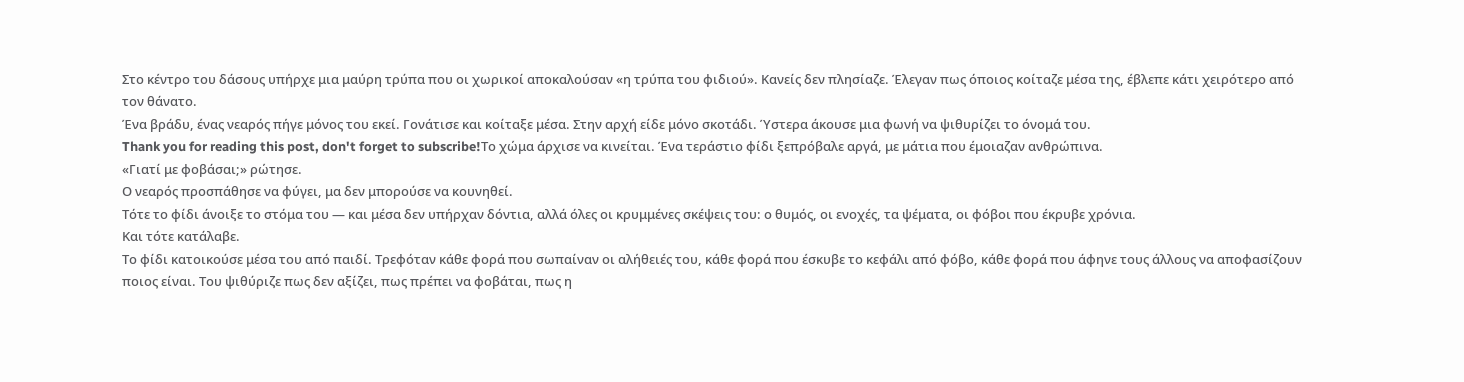Στο κέντρο του δάσους υπήρχε μια μαύρη τρύπα που οι χωρικοί αποκαλούσαν «η τρύπα του φιδιού». Κανείς δεν πλησίαζε. Έλεγαν πως όποιος κοίταζε μέσα της, έβλεπε κάτι χειρότερο από τον θάνατο.
Ένα βράδυ, ένας νεαρός πήγε μόνος του εκεί. Γονάτισε και κοίταξε μέσα. Στην αρχή είδε μόνο σκοτάδι. Ύστερα άκουσε μια φωνή να ψιθυρίζει το όνομά του.
Thank you for reading this post, don't forget to subscribe!Το χώμα άρχισε να κινείται. Ένα τεράστιο φίδι ξεπρόβαλε αργά, με μάτια που έμοιαζαν ανθρώπινα.
«Γιατί με φοβάσαι;» ρώτησε.
Ο νεαρός προσπάθησε να φύγει, μα δεν μπορούσε να κουνηθεί.
Τότε το φίδι άνοιξε το στόμα του — και μέσα δεν υπήρχαν δόντια, αλλά όλες οι κρυμμένες σκέψεις του: ο θυμός, οι ενοχές, τα ψέματα, οι φόβοι που έκρυβε χρόνια.
Και τότε κατάλαβε.
Το φίδι κατοικούσε μέσα του από παιδί. Τρεφόταν κάθε φορά που σωπαίναν οι αλήθειές του, κάθε φορά που έσκυβε το κεφάλι από φόβο, κάθε φορά που άφηνε τους άλλους να αποφασίζουν ποιος είναι. Του ψιθύριζε πως δεν αξίζει, πως πρέπει να φοβάται, πως η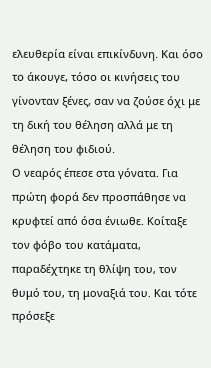ελευθερία είναι επικίνδυνη. Και όσο το άκουγε, τόσο οι κινήσεις του γίνονταν ξένες, σαν να ζούσε όχι με τη δική του θέληση αλλά με τη θέληση του φιδιού.
Ο νεαρός έπεσε στα γόνατα. Για πρώτη φορά δεν προσπάθησε να κρυφτεί από όσα ένιωθε. Κοίταξε τον φόβο του κατάματα, παραδέχτηκε τη θλίψη του, τον θυμό του, τη μοναξιά του. Και τότε πρόσεξε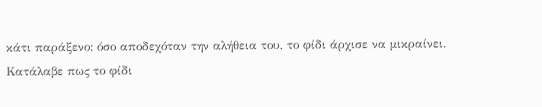κάτι παράξενο: όσο αποδεχόταν την αλήθεια του, το φίδι άρχισε να μικραίνει.
Κατάλαβε πως το φίδι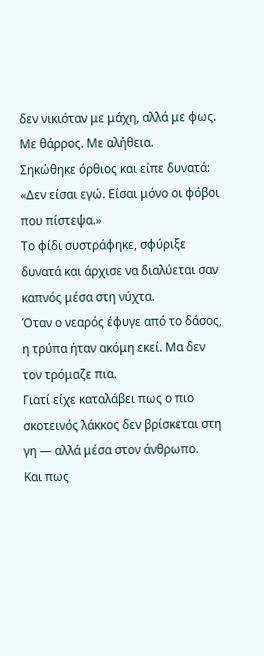δεν νικιόταν με μάχη, αλλά με φως. Με θάρρος. Με αλήθεια.
Σηκώθηκε όρθιος και είπε δυνατά:
«Δεν είσαι εγώ. Είσαι μόνο οι φόβοι που πίστεψα.»
Το φίδι συστράφηκε, σφύριξε δυνατά και άρχισε να διαλύεται σαν καπνός μέσα στη νύχτα.
Όταν ο νεαρός έφυγε από το δάσος, η τρύπα ήταν ακόμη εκεί. Μα δεν τον τρόμαζε πια.
Γιατί είχε καταλάβει πως ο πιο σκοτεινός λάκκος δεν βρίσκεται στη γη — αλλά μέσα στον άνθρωπο.
Και πως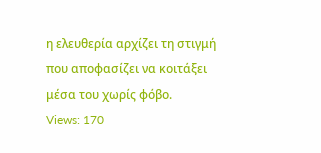η ελευθερία αρχίζει τη στιγμή που αποφασίζει να κοιτάξει μέσα του χωρίς φόβο.
Views: 170